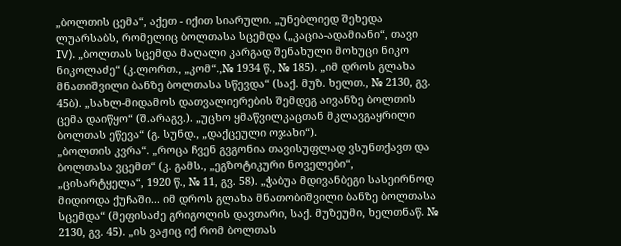„ბოლთის ცემა“, აქეთ - იქით სიარული. „უნებლიედ შეხედა ლუარსაბს, რომელიც ბოლთასა სცემდა („კაცია-ადამიანი“, თავი IV). „ბოლთას სცემდა მაღალი კარგად შენახული მოხუცი ნიკო ნიკოლაძე“ (კ.ლორთ., „კომ“.,№ 1934 წ., № 185). „იმ დროს გლახა მნათიშვილი ბანზე ბოლთასა სწევდა“ (საქ. მუზ. ხელთ., № 2130, გვ. 45ბ). „სახლ-მიდამოს დათვალიერების შემდეგ აივანზე ბოლთის ცემა დაიწყო“ (შ.არაგვ.). „უცხო ყმაწვილკაცთან მკლავგაყრილი ბოლთას ეწევა“ (გ. სუნდ., „დაქცეული ოჯახი“).
„ბოლთის კვრა“. „როცა ჩვენ გვგონია თავისუფლად ვსუნთქავთ და ბოლთასა ვცემთ“ (კ. გამს., „ეგზოტიკური ნოველები“, „ცისარტყელა“, 1920 წ., № 11, გვ. 58). „ჭაბუა მდივანბეგი სასეირნოდ მიდიოდა ქუჩაში... იმ დროს გლახა მნათობიშვილი ბანზე ბოლთასა სცემდა“ (მეფისაძე გრიგოლის დავთარი, საქ. მუზეუმი, ხელთნაწ. № 2130, გვ. 45). „ის ვაჟიც იქ რომ ბოლთას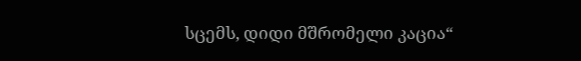სცემს, დიდი მშრომელი კაცია“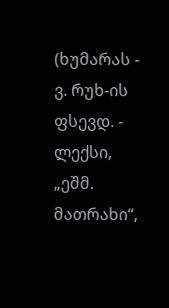(ხუმარას - ვ. რუხ-ის ფსევდ. - ლექსი, „ეშმ. მათრახი“,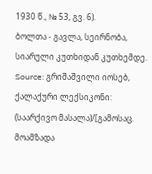1930 წ., № 53, გვ. 6).
ბოლთა - გავლა, სეირნობა, სიარული კუთხიდან კუთხემდე.
Source: გრიშაშვილი იოსებ, ქალაქური ლექსიკონი: (საარქივო მასალა)/[გამოსაც. მოამზადა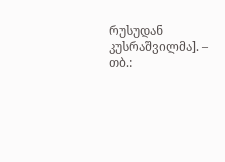რუსუდან კუსრაშვილმა]. – თბ.: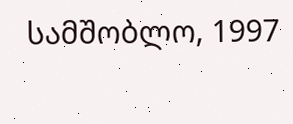სამშობლო, 1997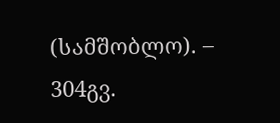(სამშობლო). – 304გვ.